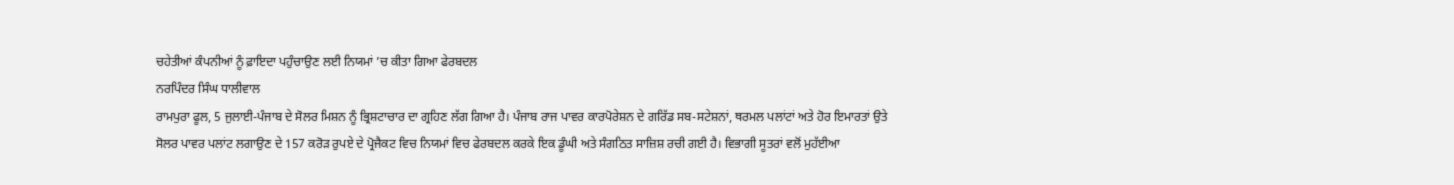ਚਹੇਤੀਆਂ ਕੰਪਨੀਆਂ ਨੂੰ ਫ਼ਾਇਦਾ ਪਹੁੰਚਾਉਣ ਲਈ ਨਿਯਮਾਂ ’ਚ ਕੀਤਾ ਗਿਆ ਫੇਰਬਦਲ
ਨਰਪਿੰਦਰ ਸਿੰਘ ਧਾਲੀਵਾਲ
ਰਾਮਪੁਰਾ ਫੂਲ, 5 ਜੁਲਾਈ-ਪੰਜਾਬ ਦੇ ਸੋਲਰ ਮਿਸ਼ਨ ਨੂੰ ਭ੍ਰਿਸ਼ਟਾਚਾਰ ਦਾ ਗ੍ਰਹਿਣ ਲੱਗ ਗਿਆ ਹੈ। ਪੰਜਾਬ ਰਾਜ ਪਾਵਰ ਕਾਰਪੋਰੇਸ਼ਨ ਦੇ ਗਰਿੱਡ ਸਬ-ਸਟੇਸ਼ਨਾਂ, ਥਰਮਲ ਪਲਾਂਟਾਂ ਅਤੇ ਹੋਰ ਇਮਾਰਤਾਂ ਉਤੇ ਸੋਲਰ ਪਾਵਰ ਪਲਾਂਟ ਲਗਾਉਣ ਦੇ 157 ਕਰੋੜ ਰੁਪਏ ਦੇ ਪ੍ਰੋਜੈਕਟ ਵਿਚ ਨਿਯਮਾਂ ਵਿਚ ਫੇਰਬਦਲ ਕਰਕੇ ਇਕ ਡੂੰਘੀ ਅਤੇ ਸੰਗਠਿਤ ਸਾਜ਼ਿਸ਼ ਰਚੀ ਗਈ ਹੈ। ਵਿਭਾਗੀ ਸੂਤਰਾਂ ਵਲੋਂ ਮੁਹੱਈਆ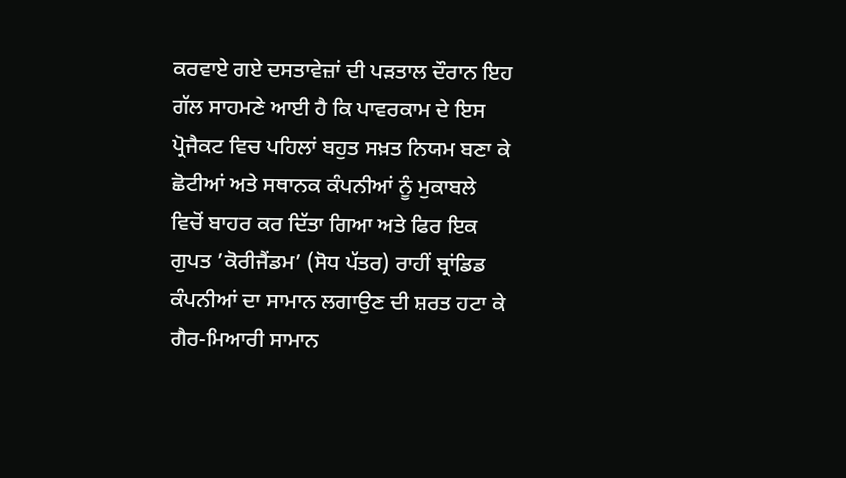ਕਰਵਾਏ ਗਏ ਦਸਤਾਵੇਜ਼ਾਂ ਦੀ ਪੜਤਾਲ ਦੌਰਾਨ ਇਹ ਗੱਲ ਸਾਹਮਣੇ ਆਈ ਹੈ ਕਿ ਪਾਵਰਕਾਮ ਦੇ ਇਸ ਪ੍ਰੋਜੈਕਟ ਵਿਚ ਪਹਿਲਾਂ ਬਹੁਤ ਸਖ਼ਤ ਨਿਯਮ ਬਣਾ ਕੇ ਛੋਟੀਆਂ ਅਤੇ ਸਥਾਨਕ ਕੰਪਨੀਆਂ ਨੂੰ ਮੁਕਾਬਲੇ ਵਿਚੋਂ ਬਾਹਰ ਕਰ ਦਿੱਤਾ ਗਿਆ ਅਤੇ ਫਿਰ ਇਕ ਗੁਪਤ ’ਕੋਰੀਜੈਂਡਮ’ (ਸੋਧ ਪੱਤਰ) ਰਾਹੀਂ ਬ੍ਰਾਂਡਿਡ ਕੰਪਨੀਆਂ ਦਾ ਸਾਮਾਨ ਲਗਾਉਣ ਦੀ ਸ਼ਰਤ ਹਟਾ ਕੇ ਗੈਰ-ਮਿਆਰੀ ਸਾਮਾਨ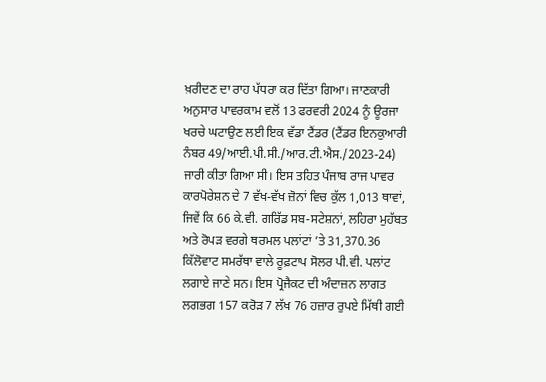ਖ਼ਰੀਦਣ ਦਾ ਰਾਹ ਪੱਧਰਾ ਕਰ ਦਿੱਤਾ ਗਿਆ। ਜਾਣਕਾਰੀ ਅਨੁਸਾਰ ਪਾਵਰਕਾਮ ਵਲੋਂ 13 ਫਰਵਰੀ 2024 ਨੂੰ ਊਰਜਾ ਖਰਚੇ ਘਟਾਉਣ ਲਈ ਇਕ ਵੱਡਾ ਟੈਂਡਰ (ਟੈਂਡਰ ਇਨਕੁਆਰੀ ਨੰਬਰ 49/ਆਈ.ਪੀ.ਸੀ./ਆਰ.ਟੀ.ਐਸ./2023-24) ਜਾਰੀ ਕੀਤਾ ਗਿਆ ਸੀ। ਇਸ ਤਹਿਤ ਪੰਜਾਬ ਰਾਜ ਪਾਵਰ ਕਾਰਪੋਰੇਸ਼ਨ ਦੇ 7 ਵੱਖ-ਵੱਖ ਜ਼ੋਨਾਂ ਵਿਚ ਕੁੱਲ 1,013 ਥਾਵਾਂ, ਜਿਵੇਂ ਕਿ 66 ਕੇ.ਵੀ. ਗਰਿੱਡ ਸਬ-ਸਟੇਸ਼ਨਾਂ, ਲਹਿਰਾ ਮੁਹੱਬਤ ਅਤੇ ਰੋਪੜ ਵਰਗੇ ਥਰਮਲ ਪਲਾਂਟਾਂ ’ਤੇ 31,370.36 ਕਿੱਲੋਵਾਟ ਸਮਰੱਥਾ ਵਾਲੇ ਰੂਫ਼ਟਾਪ ਸੋਲਰ ਪੀ.ਵੀ. ਪਲਾਂਟ ਲਗਾਏ ਜਾਣੇ ਸਨ। ਇਸ ਪ੍ਰੋਜੈਕਟ ਦੀ ਅੰਦਾਜ਼ਨ ਲਾਗਤ ਲਗਭਗ 157 ਕਰੋੜ 7 ਲੱਖ 76 ਹਜ਼ਾਰ ਰੁਪਏ ਮਿੱਥੀ ਗਈ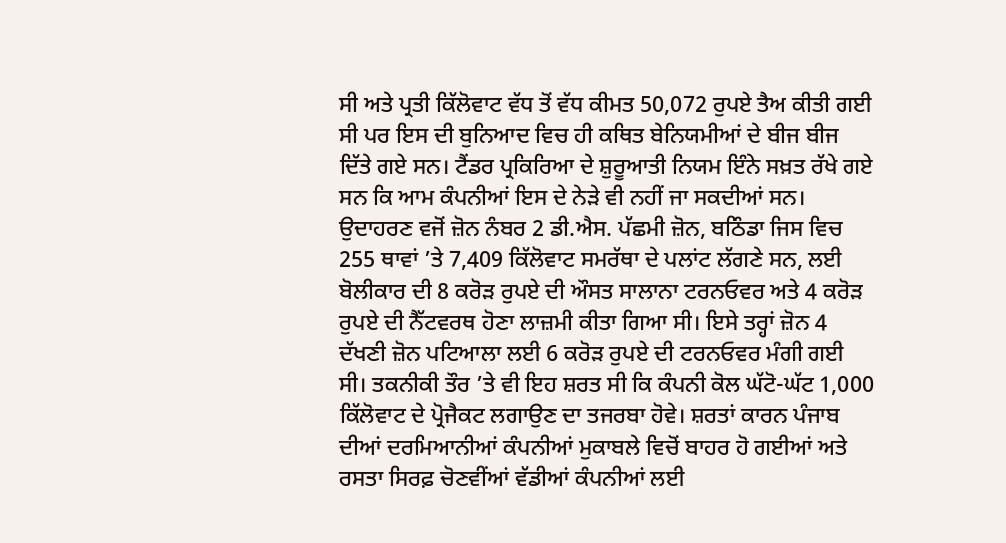ਸੀ ਅਤੇ ਪ੍ਰਤੀ ਕਿੱਲੋਵਾਟ ਵੱਧ ਤੋਂ ਵੱਧ ਕੀਮਤ 50,072 ਰੁਪਏ ਤੈਅ ਕੀਤੀ ਗਈ ਸੀ ਪਰ ਇਸ ਦੀ ਬੁਨਿਆਦ ਵਿਚ ਹੀ ਕਥਿਤ ਬੇਨਿਯਮੀਆਂ ਦੇ ਬੀਜ ਬੀਜ ਦਿੱਤੇ ਗਏ ਸਨ। ਟੈਂਡਰ ਪ੍ਰਕਿਰਿਆ ਦੇ ਸ਼ੁਰੂਆਤੀ ਨਿਯਮ ਇੰਨੇ ਸਖ਼ਤ ਰੱਖੇ ਗਏ ਸਨ ਕਿ ਆਮ ਕੰਪਨੀਆਂ ਇਸ ਦੇ ਨੇੜੇ ਵੀ ਨਹੀਂ ਜਾ ਸਕਦੀਆਂ ਸਨ। ਉਦਾਹਰਣ ਵਜੋਂ ਜ਼ੋਨ ਨੰਬਰ 2 ਡੀ.ਐਸ. ਪੱਛਮੀ ਜ਼ੋਨ, ਬਠਿੰਡਾ ਜਿਸ ਵਿਚ 255 ਥਾਵਾਂ ’ਤੇ 7,409 ਕਿੱਲੋਵਾਟ ਸਮਰੱਥਾ ਦੇ ਪਲਾਂਟ ਲੱਗਣੇ ਸਨ, ਲਈ ਬੋਲੀਕਾਰ ਦੀ 8 ਕਰੋੜ ਰੁਪਏ ਦੀ ਔਸਤ ਸਾਲਾਨਾ ਟਰਨਓਵਰ ਅਤੇ 4 ਕਰੋੜ ਰੁਪਏ ਦੀ ਨੈੱਟਵਰਥ ਹੋਣਾ ਲਾਜ਼ਮੀ ਕੀਤਾ ਗਿਆ ਸੀ। ਇਸੇ ਤਰ੍ਹਾਂ ਜ਼ੋਨ 4 ਦੱਖਣੀ ਜ਼ੋਨ ਪਟਿਆਲਾ ਲਈ 6 ਕਰੋੜ ਰੁਪਏ ਦੀ ਟਰਨਓਵਰ ਮੰਗੀ ਗਈ ਸੀ। ਤਕਨੀਕੀ ਤੌਰ ’ਤੇ ਵੀ ਇਹ ਸ਼ਰਤ ਸੀ ਕਿ ਕੰਪਨੀ ਕੋਲ ਘੱਟੋ-ਘੱਟ 1,000 ਕਿੱਲੋਵਾਟ ਦੇ ਪ੍ਰੋਜੈਕਟ ਲਗਾਉਣ ਦਾ ਤਜਰਬਾ ਹੋਵੇ। ਸ਼ਰਤਾਂ ਕਾਰਨ ਪੰਜਾਬ ਦੀਆਂ ਦਰਮਿਆਨੀਆਂ ਕੰਪਨੀਆਂ ਮੁਕਾਬਲੇ ਵਿਚੋਂ ਬਾਹਰ ਹੋ ਗਈਆਂ ਅਤੇ ਰਸਤਾ ਸਿਰਫ਼ ਚੋਣਵੀਂਆਂ ਵੱਡੀਆਂ ਕੰਪਨੀਆਂ ਲਈ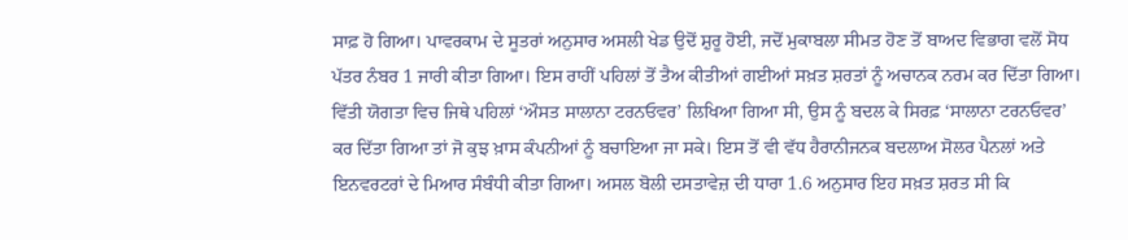ਸਾਫ਼ ਹੋ ਗਿਆ। ਪਾਵਰਕਾਮ ਦੇ ਸੂਤਰਾਂ ਅਨੁਸਾਰ ਅਸਲੀ ਖੇਡ ਉਦੋਂ ਸ਼ੁਰੂ ਹੋਈ, ਜਦੋਂ ਮੁਕਾਬਲਾ ਸੀਮਤ ਹੋਣ ਤੋਂ ਬਾਅਦ ਵਿਭਾਗ ਵਲੋਂ ਸੋਧ ਪੱਤਰ ਨੰਬਰ 1 ਜਾਰੀ ਕੀਤਾ ਗਿਆ। ਇਸ ਰਾਹੀਂ ਪਹਿਲਾਂ ਤੋਂ ਤੈਅ ਕੀਤੀਆਂ ਗਈਆਂ ਸਖ਼ਤ ਸ਼ਰਤਾਂ ਨੂੰ ਅਚਾਨਕ ਨਰਮ ਕਰ ਦਿੱਤਾ ਗਿਆ। ਵਿੱਤੀ ਯੋਗਤਾ ਵਿਚ ਜਿਥੇ ਪਹਿਲਾਂ ‘ਔਸਤ ਸਾਲਾਨਾ ਟਰਨਓਵਰ’ ਲਿਖਿਆ ਗਿਆ ਸੀ, ਉਸ ਨੂੰ ਬਦਲ ਕੇ ਸਿਰਫ਼ ‘ਸਾਲਾਨਾ ਟਰਨਓਵਰ’ ਕਰ ਦਿੱਤਾ ਗਿਆ ਤਾਂ ਜੋ ਕੁਝ ਖ਼ਾਸ ਕੰਪਨੀਆਂ ਨੂੰ ਬਚਾਇਆ ਜਾ ਸਕੇ। ਇਸ ਤੋਂ ਵੀ ਵੱਧ ਹੈਰਾਨੀਜਨਕ ਬਦਲਾਅ ਸੋਲਰ ਪੈਨਲਾਂ ਅਤੇ ਇਨਵਰਟਰਾਂ ਦੇ ਮਿਆਰ ਸੰਬੰਧੀ ਕੀਤਾ ਗਿਆ। ਅਸਲ ਬੋਲੀ ਦਸਤਾਵੇਜ਼ ਦੀ ਧਾਰਾ 1.6 ਅਨੁਸਾਰ ਇਹ ਸਖ਼ਤ ਸ਼ਰਤ ਸੀ ਕਿ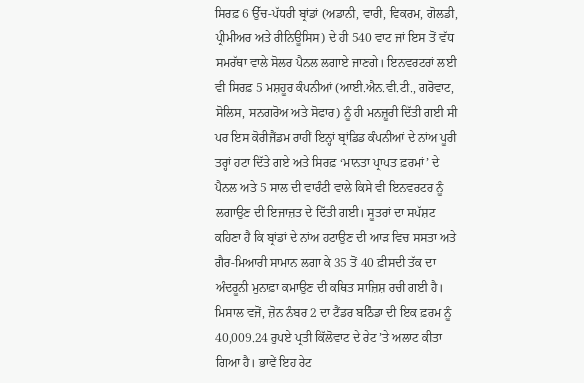ਸਿਰਫ਼ 6 ਉੱਚ-ਪੱਧਰੀ ਬ੍ਰਾਂਡਾਂ (ਅਡਾਨੀ, ਵਾਰੀ, ਵਿਕਰਮ, ਗੋਲਡੀ, ਪ੍ਰੀਮੀਅਰ ਅਤੇ ਰੀਨਿਊਸਿਸ) ਦੇ ਹੀ 540 ਵਾਟ ਜਾਂ ਇਸ ਤੋਂ ਵੱਧ ਸਮਰੱਥਾ ਵਾਲੇ ਸੋਲਰ ਪੈਨਲ ਲਗਾਏ ਜਾਣਗੇ। ਇਨਵਰਟਰਾਂ ਲਈ ਵੀ ਸਿਰਫ਼ 5 ਮਸ਼ਹੂਰ ਕੰਪਨੀਆਂ (ਆਈ.ਐਨ.ਵੀ.ਟੀ., ਗਰੋਵਾਟ, ਸੋਲਿਸ, ਸਨਗਰੋਅ ਅਤੇ ਸੋਫਾਰ) ਨੂੰ ਹੀ ਮਨਜ਼ੂਰੀ ਦਿੱਤੀ ਗਈ ਸੀ ਪਰ ਇਸ ਕੋਰੀਜੈਂਡਮ ਰਾਹੀਂ ਇਨ੍ਹਾਂ ਬ੍ਰਾਂਡਿਡ ਕੰਪਨੀਆਂ ਦੇ ਨਾਂਅ ਪੂਰੀ ਤਰ੍ਹਾਂ ਹਟਾ ਦਿੱਤੇ ਗਏ ਅਤੇ ਸਿਰਫ਼ ‘ਮਾਨਤਾ ਪ੍ਰਾਪਤ ਫ਼ਰਮਾਂ’ ਦੇ ਪੈਨਲ ਅਤੇ 5 ਸਾਲ ਦੀ ਵਾਰੰਟੀ ਵਾਲੇ ਕਿਸੇ ਵੀ ਇਨਵਰਟਰ ਨੂੰ ਲਗਾਉਣ ਦੀ ਇਜਾਜ਼ਤ ਦੇ ਦਿੱਤੀ ਗਈ। ਸੂਤਰਾਂ ਦਾ ਸਪੱਸ਼ਟ ਕਹਿਣਾ ਹੈ ਕਿ ਬ੍ਰਾਂਡਾਂ ਦੇ ਨਾਂਅ ਹਟਾਉਣ ਦੀ ਆੜ ਵਿਚ ਸਸਤਾ ਅਤੇ ਗੈਰ-ਮਿਆਰੀ ਸਾਮਾਨ ਲਗਾ ਕੇ 35 ਤੋਂ 40 ਫ਼ੀਸਦੀ ਤੱਕ ਦਾ ਅੰਦਰੂਨੀ ਮੁਨਾਫ਼ਾ ਕਮਾਉਣ ਦੀ ਕਥਿਤ ਸਾਜ਼ਿਸ਼ ਰਚੀ ਗਈ ਹੈ। ਮਿਸਾਲ ਵਜੋਂ, ਜ਼ੋਨ ਨੰਬਰ 2 ਦਾ ਟੈਂਡਰ ਬਠਿੰਡਾ ਦੀ ਇਕ ਫ਼ਰਮ ਨੂੰ 40,009.24 ਰੁਪਏ ਪ੍ਰਤੀ ਕਿੱਲੋਵਾਟ ਦੇ ਰੇਟ ’ਤੇ ਅਲਾਟ ਕੀਤਾ ਗਿਆ ਹੈ। ਭਾਵੇਂ ਇਹ ਰੇਟ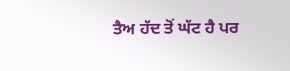ਤੈਅ ਹੱਦ ਤੋਂ ਘੱਟ ਹੈ ਪਰ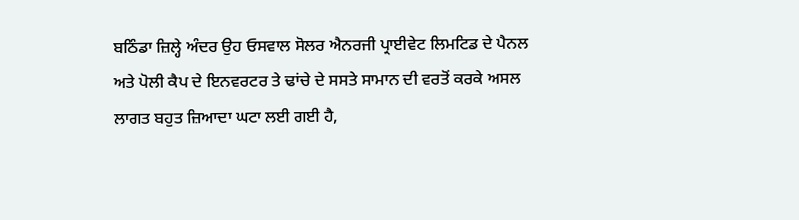ਬਠਿੰਡਾ ਜ਼ਿਲ੍ਹੇ ਅੰਦਰ ਉਹ ਓਸਵਾਲ ਸੋਲਰ ਐਨਰਜੀ ਪ੍ਰਾਈਵੇਟ ਲਿਮਟਿਡ ਦੇ ਪੈਨਲ ਅਤੇ ਪੋਲੀ ਕੈਪ ਦੇ ਇਨਵਰਟਰ ਤੇ ਢਾਂਚੇ ਦੇ ਸਸਤੇ ਸਾਮਾਨ ਦੀ ਵਰਤੋਂ ਕਰਕੇ ਅਸਲ ਲਾਗਤ ਬਹੁਤ ਜ਼ਿਆਦਾ ਘਟਾ ਲਈ ਗਈ ਹੈ,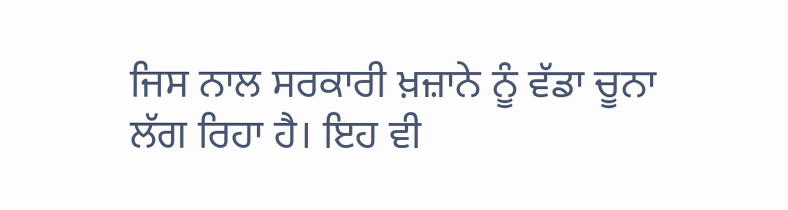ਜਿਸ ਨਾਲ ਸਰਕਾਰੀ ਖ਼ਜ਼ਾਨੇ ਨੂੰ ਵੱਡਾ ਚੂਨਾ ਲੱਗ ਰਿਹਾ ਹੈ। ਇਹ ਵੀ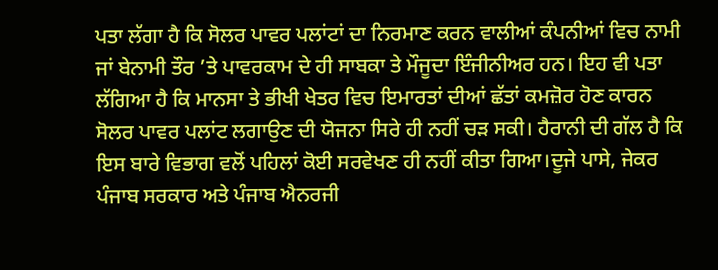ਪਤਾ ਲੱਗਾ ਹੈ ਕਿ ਸੋਲਰ ਪਾਵਰ ਪਲਾਂਟਾਂ ਦਾ ਨਿਰਮਾਣ ਕਰਨ ਵਾਲੀਆਂ ਕੰਪਨੀਆਂ ਵਿਚ ਨਾਮੀ ਜਾਂ ਬੇਨਾਮੀ ਤੌਰ ’ਤੇ ਪਾਵਰਕਾਮ ਦੇ ਹੀ ਸਾਬਕਾ ਤੇ ਮੌਜੂਦਾ ਇੰਜੀਨੀਅਰ ਹਨ। ਇਹ ਵੀ ਪਤਾ ਲੱਗਿਆ ਹੈ ਕਿ ਮਾਨਸਾ ਤੇ ਭੀਖੀ ਖੇਤਰ ਵਿਚ ਇਮਾਰਤਾਂ ਦੀਆਂ ਛੱਤਾਂ ਕਮਜ਼ੋਰ ਹੋਣ ਕਾਰਨ ਸੋਲਰ ਪਾਵਰ ਪਲਾਂਟ ਲਗਾਉਣ ਦੀ ਯੋਜਨਾ ਸਿਰੇ ਹੀ ਨਹੀਂ ਚੜ ਸਕੀ। ਹੈਰਾਨੀ ਦੀ ਗੱਲ ਹੈ ਕਿ ਇਸ ਬਾਰੇ ਵਿਭਾਗ ਵਲੋਂ ਪਹਿਲਾਂ ਕੋਈ ਸਰਵੇਖਣ ਹੀ ਨਹੀਂ ਕੀਤਾ ਗਿਆ।ਦੂਜੇ ਪਾਸੇ, ਜੇਕਰ ਪੰਜਾਬ ਸਰਕਾਰ ਅਤੇ ਪੰਜਾਬ ਐਨਰਜੀ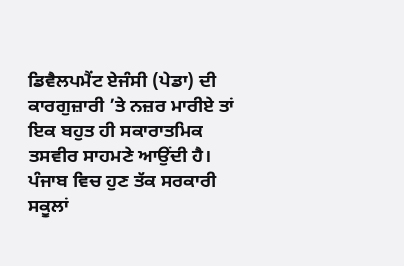ਡਿਵੈਲਪਮੈਂਟ ਏਜੰਸੀ (ਪੇਡਾ) ਦੀ ਕਾਰਗੁਜ਼ਾਰੀ ’ਤੇ ਨਜ਼ਰ ਮਾਰੀਏ ਤਾਂ ਇਕ ਬਹੁਤ ਹੀ ਸਕਾਰਾਤਮਿਕ ਤਸਵੀਰ ਸਾਹਮਣੇ ਆਉਂਦੀ ਹੈ। ਪੰਜਾਬ ਵਿਚ ਹੁਣ ਤੱਕ ਸਰਕਾਰੀ ਸਕੂਲਾਂ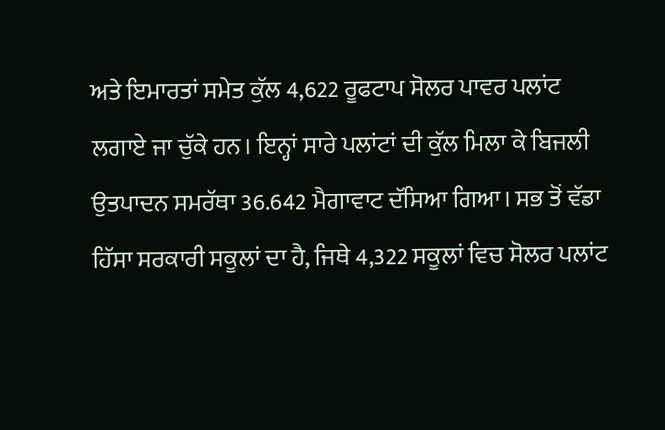ਅਤੇ ਇਮਾਰਤਾਂ ਸਮੇਤ ਕੁੱਲ 4,622 ਰੂਫਟਾਪ ਸੋਲਰ ਪਾਵਰ ਪਲਾਂਟ ਲਗਾਏ ਜਾ ਚੁੱਕੇ ਹਨ। ਇਨ੍ਹਾਂ ਸਾਰੇ ਪਲਾਂਟਾਂ ਦੀ ਕੁੱਲ ਮਿਲਾ ਕੇ ਬਿਜਲੀ ਉਤਪਾਦਨ ਸਮਰੱਥਾ 36.642 ਮੈਗਾਵਾਟ ਦੱਸਿਆ ਗਿਆ। ਸਭ ਤੋਂ ਵੱਡਾ ਹਿੱਸਾ ਸਰਕਾਰੀ ਸਕੂਲਾਂ ਦਾ ਹੈ, ਜਿਥੇ 4,322 ਸਕੂਲਾਂ ਵਿਚ ਸੋਲਰ ਪਲਾਂਟ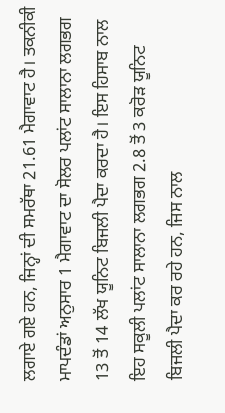ਲਗਾਏ ਗਏ ਹਨ, ਜਿਨ੍ਹਾਂ ਦੀ ਸਮਰੱਥਾ 21.61 ਮੈਗਾਵਾਟ ਹੈ। ਤਕਨੀਕੀ ਮਾਪਦੰਡਾਂ ਅਨੁਸਾਰ 1 ਮੈਗਾਵਾਟ ਦਾ ਸੋਲਰ ਪਲਾਂਟ ਸਾਲਾਨਾ ਲਗਭਗ 13 ਤੋਂ 14 ਲੱਖ ਯੂਨਿਟ ਬਿਜਲੀ ਪੈਦਾ ਕਰਦਾ ਹੈ। ਇਸ ਹਿਸਾਬ ਨਾਲ ਇਹ ਸਕੂਲੀ ਪਲਾਂਟ ਸਾਲਾਨਾ ਲਗਭਗ 2.8 ਤੋਂ 3 ਕਰੋੜ ਯੂਨਿਟ ਬਿਜਲੀ ਪੈਦਾ ਕਰ ਰਹੇ ਹਨ, ਜਿਸ ਨਾਲ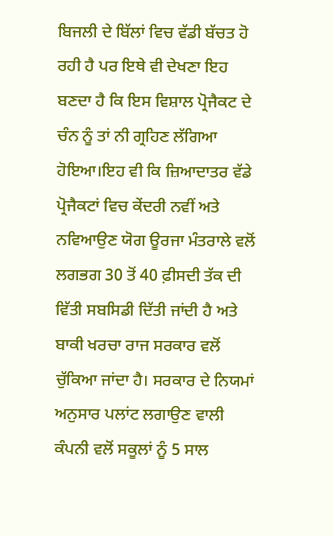ਬਿਜਲੀ ਦੇ ਬਿੱਲਾਂ ਵਿਚ ਵੱਡੀ ਬੱਚਤ ਹੋ ਰਹੀ ਹੈ ਪਰ ਇਥੇ ਵੀ ਦੇਖਣਾ ਇਹ ਬਣਦਾ ਹੈ ਕਿ ਇਸ ਵਿਸ਼ਾਲ ਪ੍ਰੋਜੈਕਟ ਦੇ ਚੰਨ ਨੂੰ ਤਾਂ ਨੀ ਗ੍ਰਹਿਣ ਲੱਗਿਆ ਹੋਇਆ।ਇਹ ਵੀ ਕਿ ਜ਼ਿਆਦਾਤਰ ਵੱਡੇ ਪ੍ਰੋਜੈਕਟਾਂ ਵਿਚ ਕੇਂਦਰੀ ਨਵੀਂ ਅਤੇ ਨਵਿਆਉਣ ਯੋਗ ਊਰਜਾ ਮੰਤਰਾਲੇ ਵਲੋਂ ਲਗਭਗ 30 ਤੋਂ 40 ਫ਼ੀਸਦੀ ਤੱਕ ਦੀ ਵਿੱਤੀ ਸਬਸਿਡੀ ਦਿੱਤੀ ਜਾਂਦੀ ਹੈ ਅਤੇ ਬਾਕੀ ਖਰਚਾ ਰਾਜ ਸਰਕਾਰ ਵਲੋਂ ਚੁੱਕਿਆ ਜਾਂਦਾ ਹੈ। ਸਰਕਾਰ ਦੇ ਨਿਯਮਾਂ ਅਨੁਸਾਰ ਪਲਾਂਟ ਲਗਾਉਣ ਵਾਲੀ ਕੰਪਨੀ ਵਲੋਂ ਸਕੂਲਾਂ ਨੂੰ 5 ਸਾਲ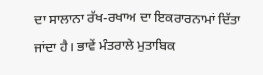ਦਾ ਸਾਲਾਨਾ ਰੱਖ-ਰਖਾਅ ਦਾ ਇਕਰਾਰਨਾਮਾਂ ਦਿੱਤਾ ਜਾਂਦਾ ਹੈ। ਭਾਵੇਂ ਮੰਤਰਾਲੇ ਮੁਤਾਬਿਕ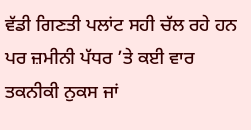ਵੱਡੀ ਗਿਣਤੀ ਪਲਾਂਟ ਸਹੀ ਚੱਲ ਰਹੇ ਹਨ ਪਰ ਜ਼ਮੀਨੀ ਪੱਧਰ ’ਤੇ ਕਈ ਵਾਰ ਤਕਨੀਕੀ ਨੁਕਸ ਜਾਂ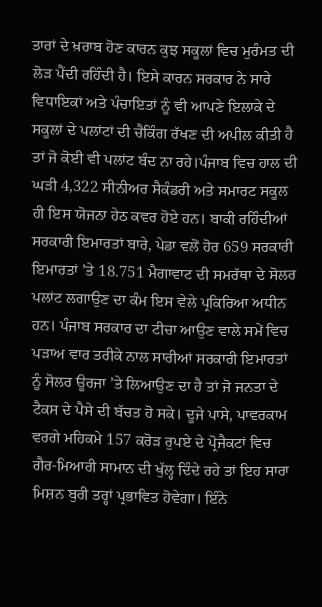ਤਾਰਾਂ ਦੇ ਖ਼ਰਾਬ ਹੋਣ ਕਾਰਨ ਕੁਝ ਸਕੂਲਾਂ ਵਿਚ ਮੁਰੰਮਤ ਦੀ ਲੋੜ ਪੈਂਦੀ ਰਹਿੰਦੀ ਹੈ। ਇਸੇ ਕਾਰਨ ਸਰਕਾਰ ਨੇ ਸਾਰੇ ਵਿਧਾਇਕਾਂ ਅਤੇ ਪੰਚਾਇਤਾਂ ਨੂੰ ਵੀ ਆਪਣੇ ਇਲਾਕੇ ਦੇ ਸਕੂਲਾਂ ਦੇ ਪਲਾਂਟਾਂ ਦੀ ਚੈਕਿੰਗ ਰੱਖਣ ਦੀ ਅਪੀਲ ਕੀਤੀ ਹੈ ਤਾਂ ਜੋ ਕੋਈ ਵੀ ਪਲਾਂਟ ਬੰਦ ਨਾ ਰਹੇ।ਪੰਜਾਬ ਵਿਚ ਹਾਲ ਦੀ ਘੜੀ 4,322 ਸੀਨੀਅਰ ਸੈਕੰਡਰੀ ਅਤੇ ਸਮਾਰਟ ਸਕੂਲ ਹੀ ਇਸ ਯੋਜਨਾ ਹੇਠ ਕਵਰ ਹੋਏ ਹਨ। ਬਾਕੀ ਰਹਿੰਦੀਆਂ ਸਰਕਾਰੀ ਇਮਾਰਤਾਂ ਬਾਰੇ, ਪੇਡਾ ਵਲੋਂ ਹੋਰ 659 ਸਰਕਾਰੀ ਇਮਾਰਤਾਂ ’ਤੇ 18.751 ਮੈਗਾਵਾਟ ਦੀ ਸਮਰੱਥਾ ਦੇ ਸੋਲਰ ਪਲਾਂਟ ਲਗਾਉਣ ਦਾ ਕੰਮ ਇਸ ਵੇਲੇ ਪ੍ਰਕਿਰਿਆ ਅਧੀਨ ਹਨ। ਪੰਜਾਬ ਸਰਕਾਰ ਦਾ ਟੀਚਾ ਆਉਣ ਵਾਲੇ ਸਮੇਂ ਵਿਚ ਪੜਾਅ ਵਾਰ ਤਰੀਕੇ ਨਾਲ ਸਾਰੀਆਂ ਸਰਕਾਰੀ ਇਮਾਰਤਾਂ ਨੂੰ ਸੋਲਰ ਊਰਜਾ ’ਤੇ ਲਿਆਉਣ ਦਾ ਹੈ ਤਾਂ ਜੋ ਜਨਤਾ ਦੇ ਟੈਕਸ ਦੇ ਪੈਸੇ ਦੀ ਬੱਚਤ ਹੋ ਸਕੇ। ਦੂਜੇ ਪਾਸੇ, ਪਾਵਰਕਾਮ ਵਰਗੇ ਮਹਿਕਮੇ 157 ਕਰੋੜ ਰੁਪਏ ਦੇ ਪ੍ਰੋਜੈਕਟਾਂ ਵਿਚ ਗੈਰ-ਮਿਆਰੀ ਸਾਮਾਨ ਦੀ ਖੁੱਲ੍ਹ ਦਿੰਦੇ ਰਹੇ ਤਾਂ ਇਹ ਸਾਰਾ ਮਿਸ਼ਨ ਬੁਰੀ ਤਰ੍ਹਾਂ ਪ੍ਰਭਾਵਿਤ ਹੋਵੇਗਾ। ਇੰਨੇ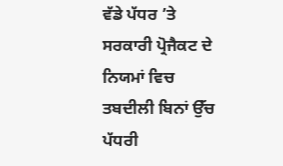ਵੱਡੇ ਪੱਧਰ ’ਤੇ ਸਰਕਾਰੀ ਪ੍ਰੋਜੈਕਟ ਦੇ ਨਿਯਮਾਂ ਵਿਚ ਤਬਦੀਲੀ ਬਿਨਾਂ ਉੱਚ ਪੱਧਰੀ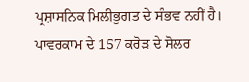ਪ੍ਰਸ਼ਾਸਨਿਕ ਮਿਲੀਭੁਗਤ ਦੇ ਸੰਭਵ ਨਹੀਂ ਹੈ।
ਪਾਵਰਕਾਮ ਦੇ 157 ਕਰੋੜ ਦੇ ਸੋਲਰ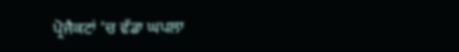ਪ੍ਰੋਜੈਕਟਾਂ ’ਚ ਵੱਡਾ ਘਪਲਾ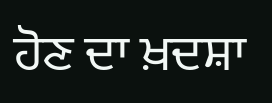ਹੋਣ ਦਾ ਖ਼ਦਸ਼ਾ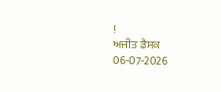!
ਅਜੀਤ ਡੈਸਕ
06-07-2026